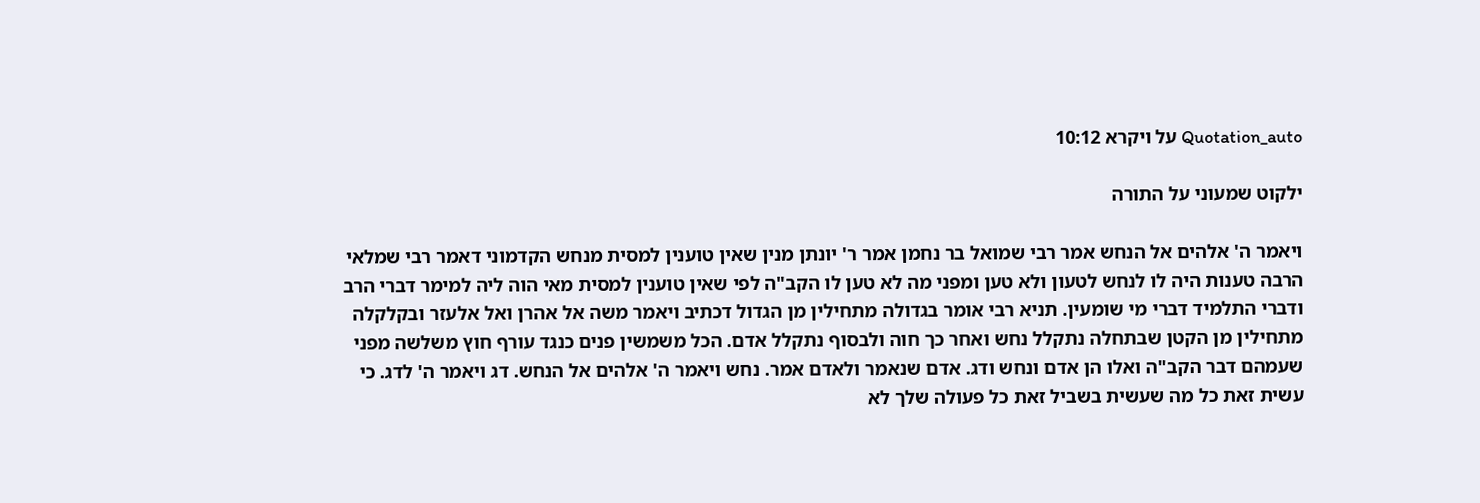Quotation_auto על ויקרא 10:12

ילקוט שמעוני על התורה

ויאמר ה' אלהים אל הנחש אמר רבי שמואל בר נחמן אמר ר' יונתן מנין שאין טוענין למסית מנחש הקדמוני דאמר רבי שמלאי הרבה טענות היה לו לנחש לטעון ולא טען ומפני מה לא טען לו הקב"ה לפי שאין טוענין למסית מאי הוה ליה למימר דברי הרב ודברי התלמיד דברי מי שומעין. תניא רבי אומר בגדולה מתחילין מן הגדול דכתיב ויאמר משה אל אהרן ואל אלעזר ובקלקלה מתחילין מן הקטן שבתחלה נתקלל נחש ואחר כך חוה ולבסוף נתקלל אדם. הכל משמשין פנים כנגד עורף חוץ משלשה מפני שעמהם דבר הקב"ה ואלו הן אדם ונחש ודג. אדם שנאמר ולאדם אמר. נחש ויאמר ה' אלהים אל הנחש. דג ויאמר ה' לדג. כי עשית זאת כל מה שעשית בשביל זאת כל פעולה שלך לא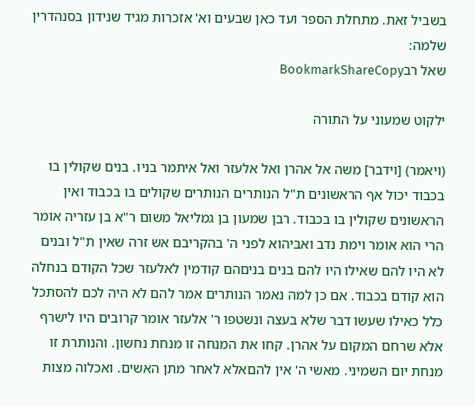בשביל זאת. מתחלת הספר ועד כאן שבעים וא' אזכרות מגיד שנידון בסנהדרין שלמה:
שאל רבBookmarkShareCopy

ילקוט שמעוני על התורה

(ויאמר) [וידבר] משה אל אהרן ואל אלעזר ואל איתמר בניו. בנים שקולין בו בכבוד יכול אף הראשונים ת"ל הנותרים הנותרים שקולים בו בכבוד ואין הראשונים שקולין בו בכבוד. רבן שמעון בן גמליאל משום ר"א בן עזריה אומר הרי הוא אומר וימת נדב ואביהוא לפני ה' בהקריבם אש זרה שאין ת"ל ובנים לא היו להם שאילו היו להם בנים בניםהם קודמין לאלעזר שכל הקודם בנחלה הוא קודם בכבוד. אם כן למה נאמר הנותרים אמר להם לא היה לכם להסתכל כלל כאילו שעשו דבר שלא בעצה ונשטפו ר' אלעזר אומר קרובים היו לישרף אלא שרחם המקום על אהרן. קחו את המנחה זו מנחת נחשון. והנותרת זו מנחת יום השמיני. מאשי ה' אין להםאלא לאחר מתן האשים. ואכלוה מצות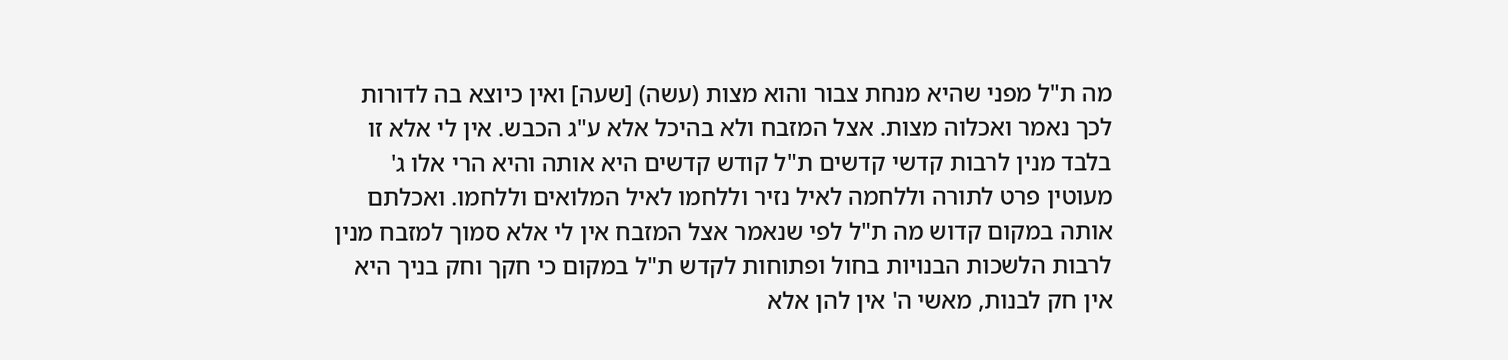מה ת"ל מפני שהיא מנחת צבור והוא מצות (עשה) [שעה] ואין כיוצא בה לדורות לכך נאמר ואכלוה מצות. אצל המזבח ולא בהיכל אלא ע"ג הכבש. אין לי אלא זו בלבד מנין לרבות קדשי קדשים ת"ל קודש קדשים היא אותה והיא הרי אלו ג' מעוטין פרט לתורה וללחמה לאיל נזיר וללחמו לאיל המלואים וללחמו. ואכלתם אותה במקום קדוש מה ת"ל לפי שנאמר אצל המזבח אין לי אלא סמוך למזבח מנין לרבות הלשכות הבנויות בחול ופתוחות לקדש ת"ל במקום כי חקך וחק בניך היא אין חק לבנות, מאשי ה' אין להן אלא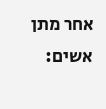אחר מתן אשים: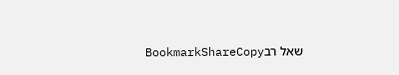שאל רבBookmarkShareCopy